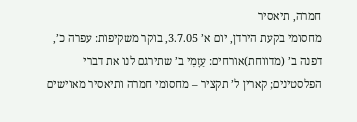חמרה, תיאסיר
מחסומי בקעת הירדן, יום א’ 3.7.05, בוקר משקיפות: עפרה כ’, דפנה ב’ (מדווחת)אורחים: עַזָמִי ב’ שתירגם לנו את דברי הפלסטינים; קארין ל’ תקציר – מחסומי חמרה ותיאסיר מאוישים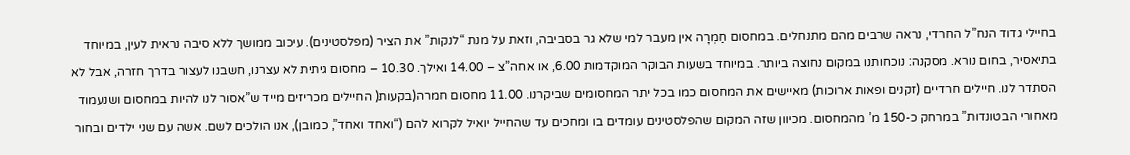בחיילי גדוד הנח”ל החרדי, נראה שרבים מהם מתנחלים. במחסום חַמְרָה אין מעבר למי שלא גר בסביבה, וזאת על מנת “לנקות” את הציר (מפלסטינים). עיכוב ממושך ללא סיבה נראית לעין, במיוחד בתיאסיר, בחום נורא. מסקנה: נוכחותנו במקום נחוצה ביותר. במיוחד בשעות הבוקר המוקדמות 6.00, או אחה”צ – 14.00 ואילך. 10.30 – מחסום גיתית לא עצרנו, חשבנו לעצור בדרך חזרה, אבל לא הסתדר לנו. חיילים חרדיים (זקנים ופאות ארוכות) מאיישים את המחסום כמו בכל יתר המחסומים שביקרנו. 11.00 מחסום חמרה(בקעות( החיילים מכריזים מייד ש”אסור לנו להיות במחסום ושנעמוד מאחורי הבטונדות” במרחק כ-150 מ’ מהמחסום. מכיוון שזה המקום שהפלסטינים עומדים בו ומחכים עד שהחייל יואיל לקרוא להם (“ואחד ואחד”, כמובן), אנו הולכים לשם. אשה עם שני ילדים ובחור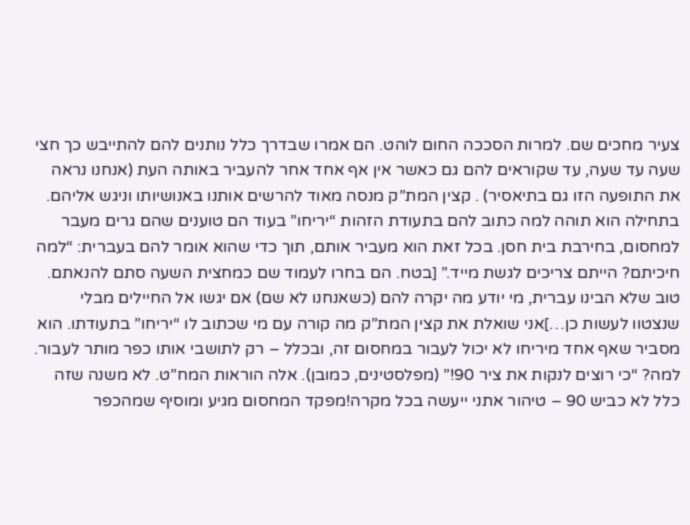צעיר מחכים שם. למרות הסככה החום לוהט. הם אמרו שבדרך כלל נותנים להם להתייבש כך חצי שעה עד שעה, עד שקוראים להם גם כאשר אין אף אחד אחר להעביר באותה העת (אנחנו נראה את התופעה הזו גם בתיאסיר) . קצין המת”ק מנסה מאוד להרשים אותנו באנושיותו וניגש אליהם. בתחילה הוא תוהה למה כתוב להם בתעודת הזהות “יריחו” בעוד הם טוענים שהם גרים מעבר למחסום, בחירבת בית חסן. בכל זאת הוא מעביר אותם, תוך כדי שהוא אומר להם בעברית: “למה חיכיתם? הייתם צריכים לגשת מייד.” [בטח. הם בחרו לעמוד שם כמחצית השעה סתם להנאתם. טוב שלא הבינו עברית, מי יודע מה יקרה להם (כשאנחנו לא שם) אם יגשו אל החיילים מבלי שנצטוו לעשות כן…]אני שואלת את קצין המת”ק מה קורה עם מי שכתוב לו “יריחו” בתעודתו. הוא מסביר שאף אחד מיריחו לא יכול לעבור במחסום זה, ובכלל – רק לתושבי אותו כפר מותר לעבור. למה? “כי רוצים לנקות את ציר 90!” (מפלסטינים, כמובן). אלה הוראות המח”ט. לא משנה שזה כלל לא כביש 90 – טיהור אתני ייעשה בכל מקרה!מפקד המחסום מגיע ומוסיף שמהכפר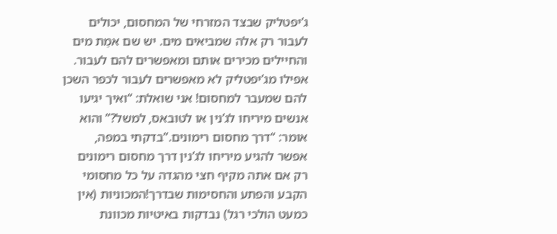ג’יפטליק שבצד המזרחי של המחסום, יכולים לעבור רק אלה שמביאים מים. יש שם אמַת מים והחיילים מכירים אותם ומאפשרים להם לעבור. אפילו מג’יפטליק לא מאפשרים לעבור לכפר השכן להם שמעבר למחסום! אני שואלת: “ואיך יגיעו אנשים מיריחו לג’נין או לטובאס, למשל?” והוא אומר: “דרך מחסום רימונים.”בדקתי במפה, אפשר להגיע מיריחו לג’נין דרך מחסום רימונים רק אם אתה מקיף חצי מהגדה על כל מחסומי הקבע והפתע והחסימות שבדרך!המכוניות (אין כמעט הולכי רגל) נבדקות באיטיות מכוונת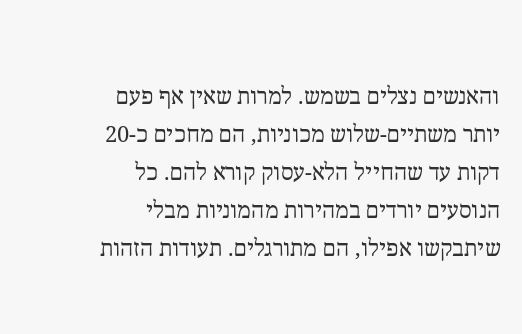והאנשים נצלים בשמש. למרות שאין אף פעם יותר משתיים-שלוש מכוניות, הם מחכים כ-20 דקות עד שהחייל הלא-עסוק קורא להם. כל הנוסעים יורדים במהירות מהמוניות מבלי שיתבקשו אפילו, הם מתורגלים. תעודות הזהות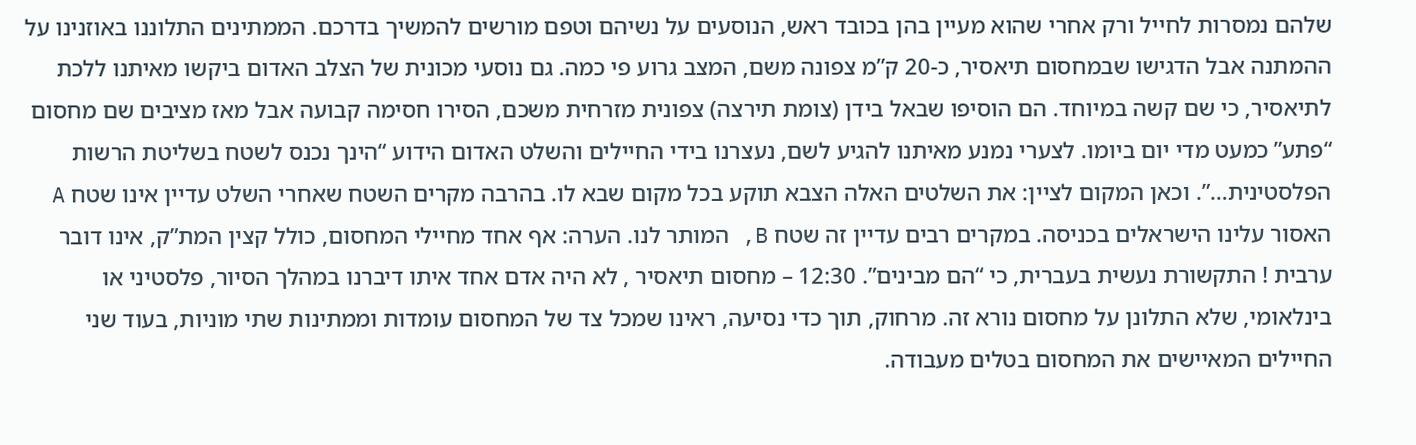שלהם נמסרות לחייל ורק אחרי שהוא מעיין בהן בכובד ראש, הנוסעים על נשיהם וטפם מורשים להמשיך בדרכם. הממתינים התלוננו באוזנינו על ההמתנה אבל הדגישו שבמחסום תיאסיר, כ-20 ק”מ צפונה משם, המצב גרוע פי כמה. גם נוסעי מכונית של הצלב האדום ביקשו מאיתנו ללכת לתיאסיר, כי שם קשה במיוחד. הם הוסיפו שבאל בידן (צומת תירצה) צפונית מזרחית משכם, הסירו חסימה קבועה אבל מאז מציבים שם מחסום “פתע” כמעט מדי יום ביומו. לצערי נמנע מאיתנו להגיע לשם, נעצרנו בידי החיילים והשלט האדום הידוע “הינך נכנס לשטח בשליטת הרשות הפלסטינית…”. וכאן המקום לציין: את השלטים האלה הצבא תוקע בכל מקום שבא לו. בהרבה מקרים השטח שאחרי השלט עדיין אינו שטח A האסור עלינו הישראלים בכניסה. במקרים רבים עדיין זה שטח B, המותר לנו. הערה: אף אחד מחיילי המחסום, כולל קצין המת”ק, אינו דובר ערבית ! התקשורת נעשית בעברית, כי “הם מבינים”. 12:30 – מחסום תיאסיר , לא היה אדם אחד איתו דיברנו במהלך הסיור, פלסטיני או בינלאומי, שלא התלונן על מחסום נורא זה. מרחוק, תוך כדי נסיעה, ראינו שמכל צד של המחסום עומדות וממתינות שתי מוניות, בעוד שני החיילים המאיישים את המחסום בטלים מעבודה.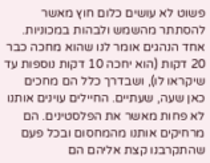פשוט לא עושים כלום חוץ מאשר להסתתר מהשמש ולבהות במכוניות. אחד הנהגים אומר לנו שהוא מחכה כבר 20 דקות (הוא יחכה 10 דקות נוספות עד שיקראו לו), ושבדרך כלל הם מחכים כאן שעה, שעתיים. החיילים עוינים אותנו לא פחות מאשר את הפלסטינים. הם מרחיקים אותנו מהמחסום ובכל פעם שהתקרבנו קצת אליהם הם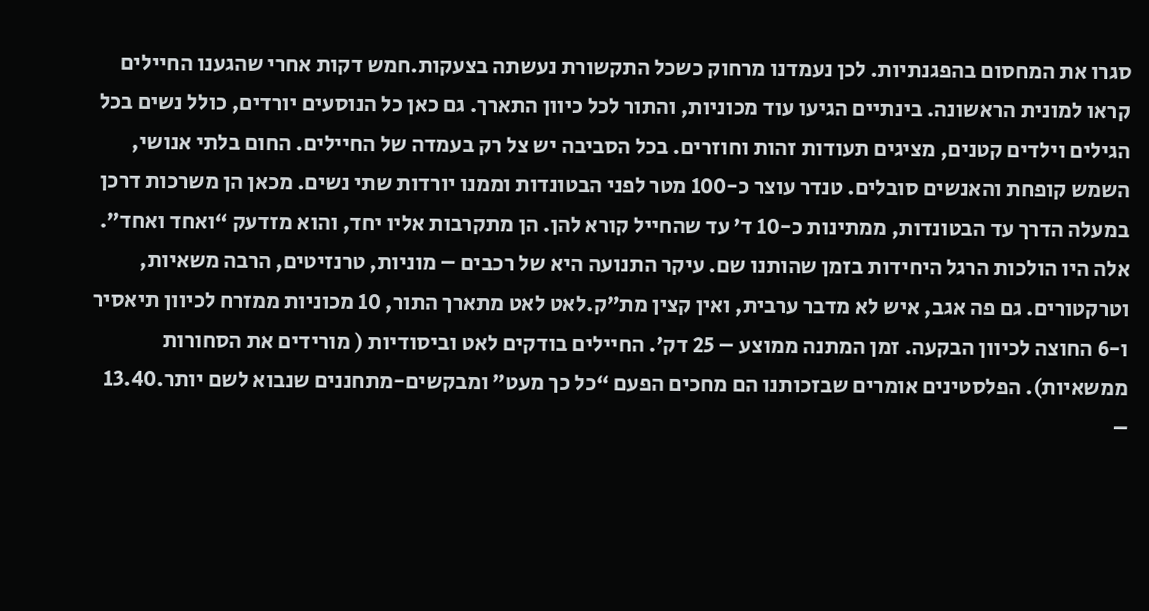סגרו את המחסום בהפגנתיות. לכן נעמדנו מרחוק כשכל התקשורת נעשתה בצעקות.חמש דקות אחרי שהגענו החיילים קראו למונית הראשונה. בינתיים הגיעו עוד מכוניות, והתור לכל כיוון התארך. גם כאן כל הנוסעים יורדים, כולל נשים בכל הגילים וילדים קטנים, מציגים תעודות זהות וחוזרים. בכל הסביבה יש צל רק בעמדה של החיילים. החום בלתי אנושי, השמש קופחת והאנשים סובלים. טנדר עוצר כ-100 מטר לפני הבטונדות וממנו יורדות שתי נשים. מכאן הן משרכות דרכן במעלה הדרך עד הבטונדות, ממתינות כ-10 ד’ עד שהחייל קורא להן. הן מתקרבות אליו יחד, והוא מזדעק “ואחד ואחד”. אלה היו הולכות הרגל היחידות בזמן שהותנו שם. עיקר התנועה היא של רכבים – מוניות, טרנזיטים, הרבה משאיות, וטרקטורים. גם פה אגב, איש לא מדבר ערבית, ואין קצין מת”ק.לאט לאט מתארך התור, 10 מכוניות ממזרח לכיוון תיאסיר ו-6 החוצה לכיוון הבקעה. זמן המתנה ממוצע – 25 דק’. החיילים בודקים לאט וביסודיות ( מורידים את הסחורות ממשאיות). הפלסטינים אומרים שבזכותנו הם מחכים הפעם “כל כך מעט” ומבקשים-מתחננים שנבוא לשם יותר.13.40 –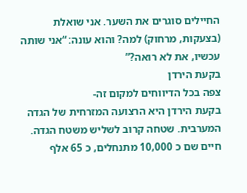החיילים סוגרים את השער. אני שואלת (בצעקות, מרחוק) למה? והוא עונה: “אני שותה עכשיו, את לא רואה?”
בקעת הירדן
צפה בכל הדיווחים למקום זה-
בקעת הירדן היא הרצועה המזרחית של הגדה המערבית. שטחה קרוב לשליש משטח הגדה. חיים שם כ 10,000 מתנחלים, כ 65 אלף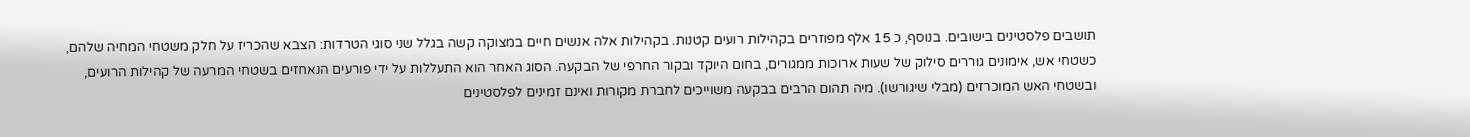תושבים פלסטינים בישובים. בנוסף, כ 15 אלף מפוזרים בקהילות רועים קטנות. בקהילות אלה אנשים חיים במצוקה קשה בגלל שני סוגי הטרדות: הצבא שהכריז על חלק משטחי המחיה שלהם, כשטחי אש, אימונים גוררים סילוק של שעות ארוכות ממגורים, בחום היוקד ובקור החרפי של הבקעה. הסוג האחר הוא התעללות על ידי פורעים הנאחזים בשטחי המרעה של קהילות הרועים, ובשטחי האש המוכרזים (מבלי שיגורשו). מיה תהום הרבים בבקעה משוייכים לחברת מקורות ואינם זמינים לפלסטינים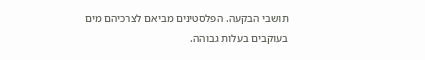תושבי הבקעה. הפלסטינים מביאם לצרכיהם מים בעוקבים בעלות גבוהה.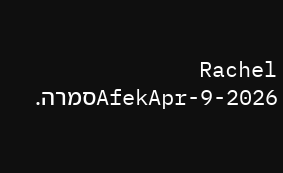Rachel AfekApr-9-2026סמרה.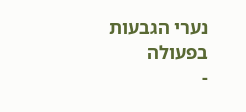נערי הגבעות בפעולה
-